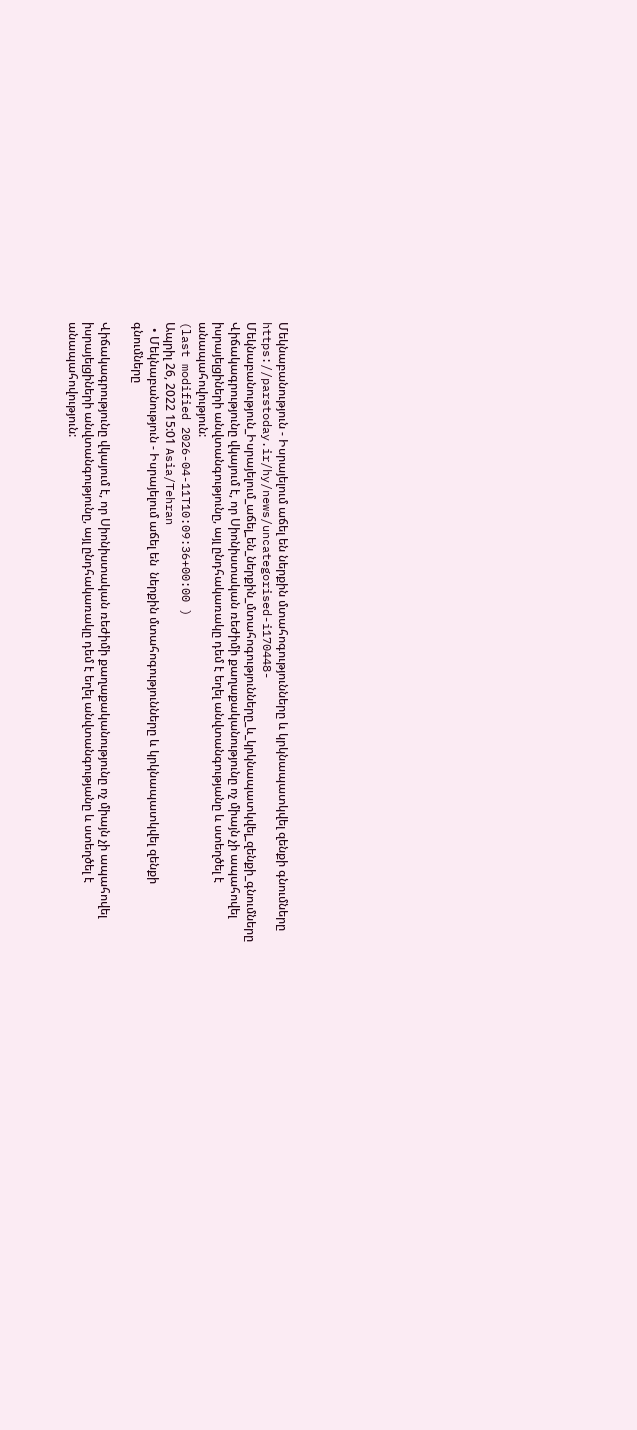Մեկնաբանություն - Իսրայելում աճել են ներքին մտահոգությունները և կրկնապատկվել զենքի գնումները
https://parstoday.ir/hy/news/uncategorised-i170448-Մեկնաբանություն_Իսրայելում_աճել_են_ներքին_մտահոգությունները_և_կրկնապատկվել_զենքի_գնումները
Վիճակագրությունը վկայում է, որ Սիոնիստական ռեժիմի քաղաքականությունը ոչ միայն չի ապահովել իսրայելցիների անվտանգությունը, այլ ընդհակառակը դեմ է եղել անվտանգությանը և ստեղծել է անապահովություն:
(last modified 2026-04-11T10:09:36+00:00 )
Ապրիլ 26, 2022 15:01 Asia/Tehran
  • Մեկնաբանություն - Իսրայելում աճել են  ներքին մտահոգությունները և կրկնապատկվել զենքի գնումները

Վիճակագրությունը վկայում է, որ Սիոնիստական ռեժիմի քաղաքականությունը ոչ միայն չի ապահովել իսրայելցիների անվտանգությունը, այլ ընդհակառակը դեմ է եղել անվտանգությանը և ստեղծել է անապահովություն: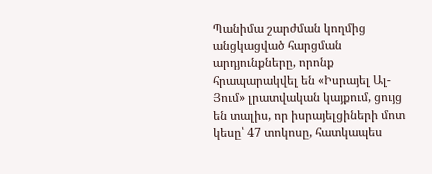Պանիմա շարժման կողմից անցկացված հարցման արդյունքները, որոնք հրապարակվել են «Իսրայել Ալ-Յում» լրատվական կայքում, ցույց են տալիս, որ իսրայելցիների մոտ կեսը՝ 47 տոկոսը, հատկապես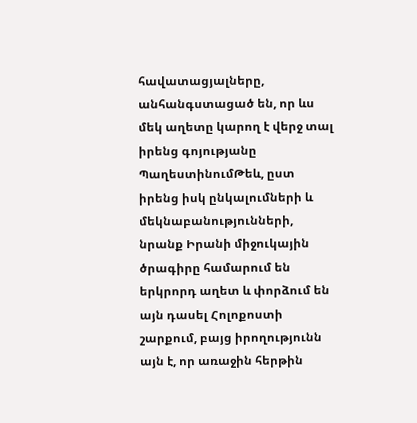հավատացյալները, անհանգստացած են, որ ևս մեկ աղետը կարող է վերջ տալ իրենց գոյությանը ՊաղեստինումԹեև, ըստ իրենց իսկ ընկալումների և մեկնաբանությունների, նրանք Իրանի միջուկային ծրագիրը համարում են երկրորդ աղետ և փորձում են այն դասել Հոլոքոստի շարքում, բայց իրողությունն այն է, որ առաջին հերթին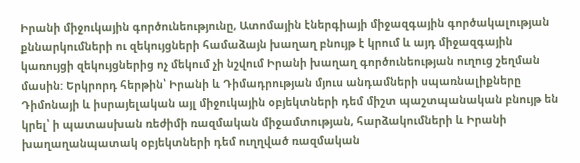Իրանի միջուկային գործունեությունը, Ատոմային էներգիայի միջազգային գործակալության քննարկումների ու զեկույցների համաձայն խաղաղ բնույթ է կրում և այդ միջազգային կառույցի զեկույցներից ոչ մեկում չի նշվում Իրանի խաղաղ գործունեության ուղուց շեղման մասին: Երկրորդ հերթին՝ Իրանի և Դիմադրության մյուս անդամների սպառնալիքները Դիմոնայի և իսրայելական այլ միջուկային օբյեկտների դեմ միշտ պաշտպանական բնույթ են կրել՝ ի պատասխան ռեժիմի ռազմական միջամտության, հարձակումների և Իրանի խաղաղանպատակ օբյեկտների դեմ ուղղված ռազմական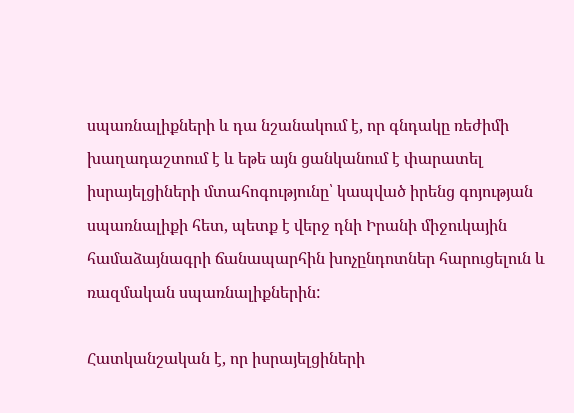սպառնալիքների և դա նշանակում է, որ գնդակը ռեժիմի խաղադաշտում է և եթե այն ցանկանում է փարատել իսրայելցիների մտահոգությունը՝ կապված իրենց գոյության սպառնալիքի հետ, պետք է վերջ դնի Իրանի միջուկային համաձայնագրի ճանապարհին խոչընդոտներ հարուցելուն և  ռազմական սպառնալիքներին:

Հատկանշական է, որ իսրայելցիների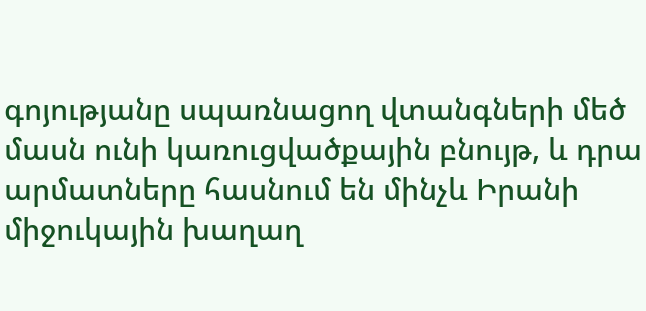գոյությանը սպառնացող վտանգների մեծ մասն ունի կառուցվածքային բնույթ, և դրա արմատները հասնում են մինչև Իրանի միջուկային խաղաղ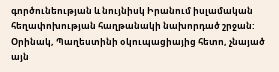գործունեության և նույնիսկ Իրանում իսլամական հեղափոխության հաղթանակի նախորդած շրջան: Օրինակ, Պաղեստինի օկուպացիայից հետո, չնայած այն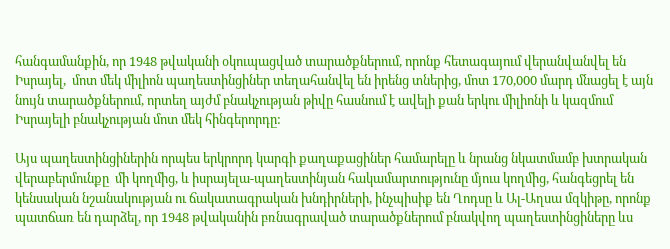հանգամանքին, որ 1948 թվականի օկուպացված տարածքներում, որոնք հետագայում վերանվանվել են Իսրայել,  մոտ մեկ միլիոն պաղեստինցիներ տեղահանվել են իրենց տներից, մոտ 170,000 մարդ մնացել է այն նույն տարածքներում, որտեղ այժմ բնակչության թիվը հասնում է ավելի քան երկու միլիոնի և կազմում  Իսրայելի բնակչության մոտ մեկ հինգերորդը:

Այս պաղեստինցիներին որպես երկրորդ կարգի քաղաքացիներ համարելը և նրանց նկատմամբ խտրական վերաբերմունքը  մի կողմից, և իսրայելա-պաղեստինյան հակամարտությունը մյուս կողմից, հանգեցրել են  կենսական նշանակության ու ճակատագրական խնդիրների, ինչպիսիք են Ղոդսը և Ալ-Աղսա մզկիթը, որոնք պատճառ են դարձել, որ 1948 թվականին բռնագրաված տարածքներում բնակվող պաղեստինցիները ևս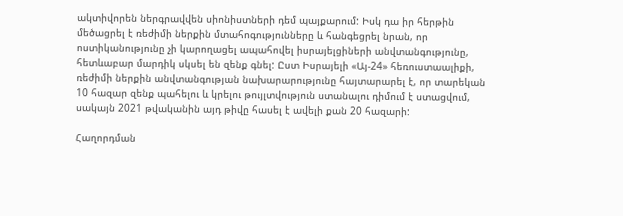ակտիվորեն ներգրավվեն սիոնիստների դեմ պայքարում: Իսկ դա իր հերթին մեծացրել է ռեժիմի ներքին մտահոգությունները և հանգեցրել նրան, որ ոստիկանությունը չի կարողացել ապահովել իսրայելցիների անվտանգությունը, հետևաբար մարդիկ սկսել են զենք գնել: Ըստ Իսրայելի «Այ-24» հեռուստաալիքի, ռեժիմի ներքին անվտանգության նախարարությունը հայտարարել է, որ տարեկան 10 հազար զենք պահելու և կրելու թույլտվություն ստանալու դիմում է ստացվում, սակայն 2021 թվականին այդ թիվը հասել է ավելի քան 20 հազարի:

Հաղորդման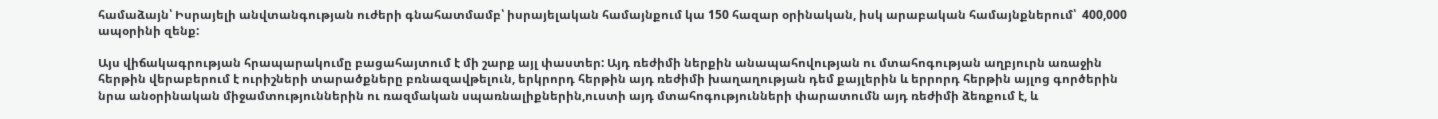համաձայն՝ Իսրայելի անվտանգության ուժերի գնահատմամբ՝ իսրայելական համայնքում կա 150 հազար օրինական, իսկ արաբական համայնքներում՝  400,000 ապօրինի զենք:

Այս վիճակագրության հրապարակումը բացահայտում է մի շարք այլ փաստեր: Այդ ռեժիմի ներքին անապահովության ու մտահոգության աղբյուրն առաջին հերթին վերաբերում է ուրիշների տարածքները բռնազավթելուն, երկրորդ հերթին այդ ռեժիմի խաղաղության դեմ քայլերին և երրորդ հերթին այլոց գործերին նրա անօրինական միջամտություններին ու ռազմական սպառնալիքներին,ուստի այդ մտահոգությունների փարատումն այդ ռեժիմի ձեռքում է, և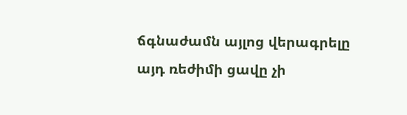ճգնաժամն այլոց վերագրելը   այդ ռեժիմի ցավը չի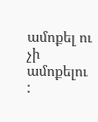ամոքել ու չի ամոքելու :